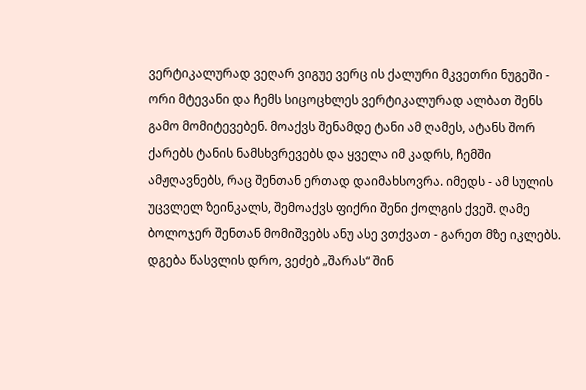ვერტიკალურად ვეღარ ვიგუე ვერც ის ქალური მკვეთრი ნუგეში - ორი მტევანი და ჩემს სიცოცხლეს ვერტიკალურად ალბათ შენს გამო მომიტევებენ. მოაქვს შენამდე ტანი ამ ღამეს, ატანს შორ ქარებს ტანის ნამსხვრევებს და ყველა იმ კადრს, ჩემში ამჟღავნებს, რაც შენთან ერთად დაიმახსოვრა. იმედს - ამ სულის უცვლელ ზეინკალს, შემოაქვს ფიქრი შენი ქოლგის ქვეშ. ღამე ბოლოჯერ შენთან მომიშვებს ანუ ასე ვთქვათ - გარეთ მზე იკლებს. დგება წასვლის დრო, ვეძებ „შარას“ შინ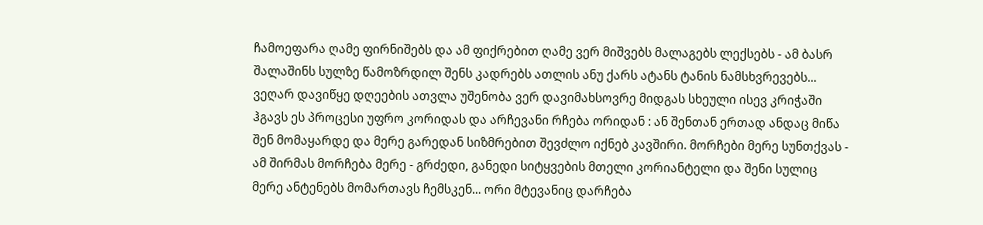ჩამოეფარა ღამე ფირნიშებს და ამ ფიქრებით ღამე ვერ მიშვებს მალაგებს ლექსებს - ამ ბასრ შალაშინს სულზე წამოზრდილ შენს კადრებს ათლის ანუ ქარს ატანს ტანის ნამსხვრევებს... ვეღარ დავიწყე დღეების ათვლა უშენობა ვერ დავიმახსოვრე მიდგას სხეული ისევ კრიჭაში ჰგავს ეს პროცესი უფრო კორიდას და არჩევანი რჩება ორიდან : ან შენთან ერთად ანდაც მიწა შენ მომაყარდე და მერე გარედან სიზმრებით შევძლო იქნებ კავშირი. მორჩები მერე სუნთქვას - ამ შირმას მორჩება მერე - გრძედი, განედი სიტყვების მთელი კორიანტელი და შენი სულიც მერე ანტენებს მომართავს ჩემსკენ... ორი მტევანიც დარჩება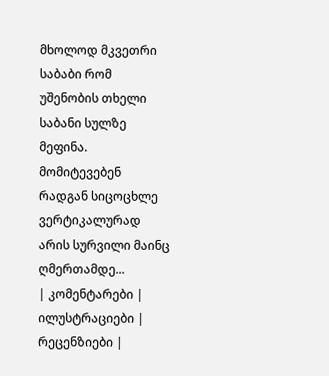მხოლოდ მკვეთრი საბაბი რომ უშენობის თხელი საბანი სულზე მეფინა. მომიტევებენ რადგან სიცოცხლე ვერტიკალურად არის სურვილი მაინც ღმერთამდე...
| კომენტარები |
ილუსტრაციები |
რეცენზიები |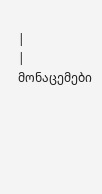|
| მონაცემები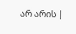არ არის |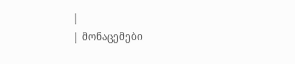|
| მონაცემები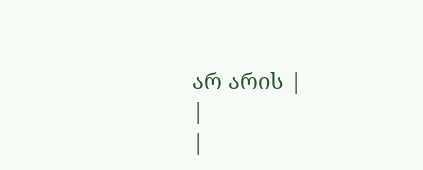არ არის |
|
|